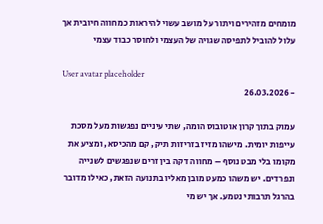מומחים מזהירים ויתור על מושב עשוי להיראות כמחווה חיובית אך עלול להוביל לתפיסה שגויה של העצמי ולחוסר כבוד עצמי

User avatar placeholder
- 26.03.2026

עמוק בתוך קרון אוטובוס הומה, שתי עיניים נפגשות מעל מסכת עייפות יומית. מישהו מזיז בזריזות תיק, קם מהכיסא, ומציע את מקומו בלי מבט נוסף – מחווה דקה בין זרים שנפגשים לשנייה ונפרדים. יש משהו כמעט מובן מאליו בתנועה הזאת, כאילו מדובר בהרגל תרבותי נטמע. אך יש מי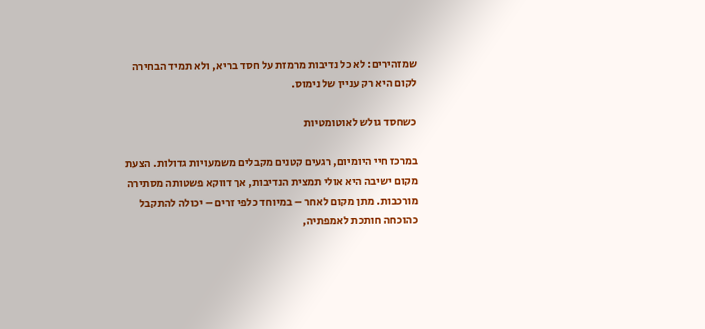שמזהירים: לא כל נדיבות מרמזת על חסד בריא, ולא תמיד הבחירה לקום היא רק עניין של נימוס.

כשחסד גולש לאוטומטיות

במרכז חיי היומיום, רגעים קטנים מקבלים משמעויות גדולות. הצעת מקום ישיבה היא אולי תמצית הנדיבות, אך דווקא פשטותה מסתירה מורכבות. מתן מקום לאחר – במיוחד כלפי זרים – יכולה להתקבל כהוכחה חותכת לאמפתיה,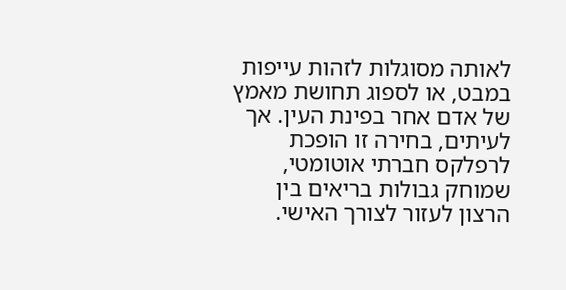לאותה מסוגלות לזהות עייפות במבט, או לספוג תחושת מאמץ של אדם אחר בפינת העין. אך לעיתים, בחירה זו הופכת לרפלקס חברתי אוטומטי, שמוחק גבולות בריאים בין הרצון לעזור לצורך האישי.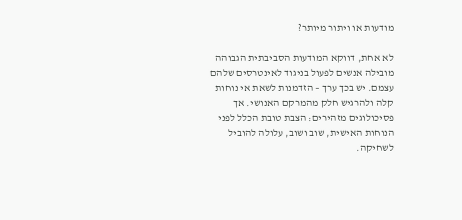מודעות או ויתור מיותר?

לא אחת, דווקא המודעות הסביבתית הגבוהה מובילה אנשים לפעול בניגוד לאינטרסים שלהם עצמם. יש בכך ערך – הזדמנות לשאת אי נוחות קלה ולהרגיש חלק מהמרקם האנושי. אך פסיכולוגים מזהירים: הצבת טובת הכלל לפני הנוחות האישית, שוב ושוב, עלולה להוביל לשחיקה.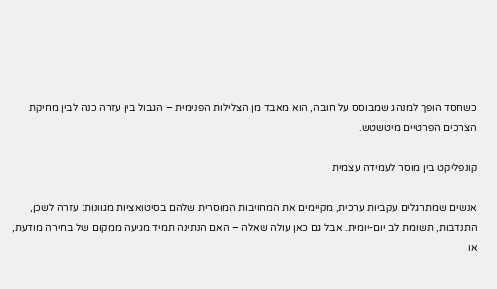כשחסד הופך למנהג שמבוסס על חובה, הוא מאבד מן הצלילות הפנימית – הגבול בין עזרה כנה לבין מחיקת הצרכים הפרטיים מיטשטש.

קונפליקט בין מוסר לעמידה עצמית

אנשים שמתרגלים עקביות ערכית, מקיימים את המחויבות המוסרית שלהם בסיטואציות מגוונות: עזרה לשכן, התנדבות, תשומת לב יום-יומית. אבל גם כאן עולה שאלה – האם הנתינה תמיד מגיעה ממקום של בחירה מודעת, או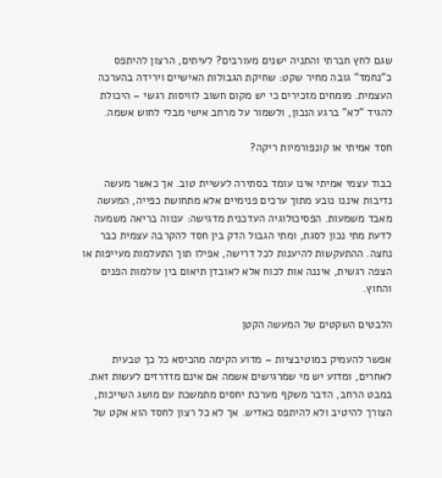שגם לחץ חברתי והתניה ישנים מעורבים? לעיתים, הרצון להיתפס כ"נחמד" גובה מחיר שקט: שחיקת הגבולות האישיים וירידה בהערכה העצמית. מומחים מזכירים כי יש מקום חשוב לוויסות רגשי – היכולת להגיד "לא" ברגע הנכון, ולשמור על מרחב אישי מבלי לחוש אשמה.

חסד אמיתי או קונפורמיות ריקה?

כבוד עצמי אמיתי אינו עומד בסתירה לעשיית טוב. אך כאשר מעשה נדיבות איננו נובע מתוך ערכים פנימיים אלא מתחושת כפייה, המעשה מאבד משמעות. הפסיכולוגיה העדכנית מדגישה: ענווה בריאה משמעה לדעת מתי נכון לסגת, ומתי הגבול הדק בין חסד להקרבה עצמית כבר נחצה. ההתעקשות להיענות לכל דרישה, אפילו תוך התעלמות מעייפות או הצפה רגשית, איננה אות לכוח אלא לאובדן תיאום בין עולמות הפנים והחוץ.

הלבטים השקטים של המעשה הקטן

אפשר להעמיק במוטיבציות – מדוע הקימה מהכיסא כל כך טבעית לאחרים, ומדוע יש מי שמרגישים אשמה אם אינם מזדרזים לעשות זאת. במבט הרחב, הדבר משקף מערכת יחסים מתמשכת עם מושג השייכות, הצורך להיטיב ולא להיתפס כאדיש. אך לא כל רצון לחסד הוא אקט של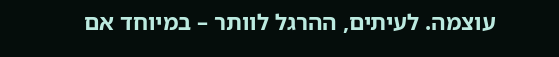עוצמה. לעיתים, ההרגל לוותר – במיוחד אם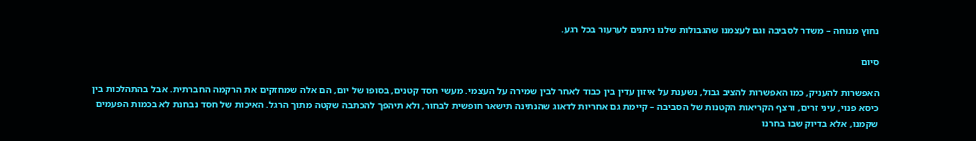נחוץ מנוחה – משדר לסביבה וגם לעצמנו שהגבולות שלנו ניתנים לערעור בכל רגע.

סיום

האפשרות להעניק, כמו האפשרות להציב גבול, נשענת על איזון עדין בין כבוד לאחר לבין שמירה על העצמי. מעשי חסד קטנים, בסופו של יום, הם אלה שמחזקים את הרקמה החברתית. אבל בהתהלכות בין כיסא פנוי, עיני זרים, ורצף הקריאות הקטנות של הסביבה – קיימת גם אחריות לדאוג שהנתינה תישאר חופשית לבחור, ולא תיהפך להכתבה שקטה מתוך הרגל. האיכות של חסד נבחנת לא בכמות הפעמים שקמנו, אלא בדיוק שבו בחרנו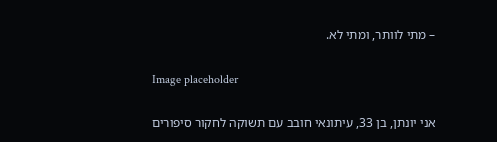– מתי לוותר, ומתי לא.

Image placeholder

אני יונתן, בן 33, עיתונאי חובב עם תשוקה לחקור סיפורים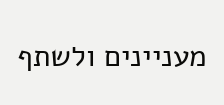מעניינים ולשתף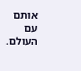אותם עם העולם.